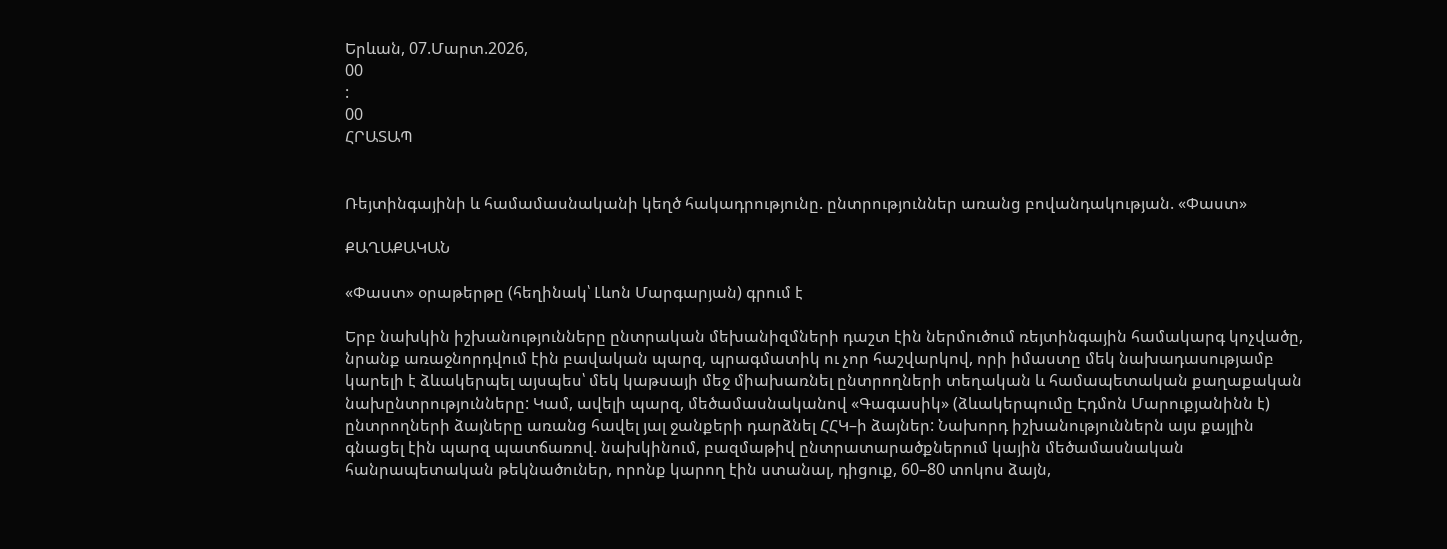Երևան, 07.Մարտ.2026,
00
:
00
ՀՐԱՏԱՊ


Ռեյտինգայինի և համամասնականի կեղծ հակադրությունը. ընտրություններ առանց բովանդակության. «Փաստ»

ՔԱՂԱՔԱԿԱՆ

«Փաստ» օրաթերթը (հեղինակ՝ Լևոն Մարգարյան) գրում է

Երբ նախկին իշխանությունները ընտրական մեխանիզմների դաշտ էին ներմուծում ռեյտինգային համակարգ կոչվածը, նրանք առաջնորդվում էին բավական պարզ, պրագմատիկ ու չոր հաշվարկով, որի իմաստը մեկ նախադասությամբ կարելի է ձևակերպել այսպես՝ մեկ կաթսայի մեջ միախառնել ընտրողների տեղական և համապետական քաղաքական նախընտրությունները: Կամ, ավելի պարզ, մեծամասնականով «Գագասիկ» (ձևակերպումը Էդմոն Մարուքյանինն է) ընտրողների ձայները առանց հավել յալ ջանքերի դարձնել ՀՀԿ–ի ձայներ: Նախորդ իշխանություններն այս քայլին գնացել էին պարզ պատճառով. նախկինում, բազմաթիվ ընտրատարածքներում կային մեծամասնական հանրապետական թեկնածուներ, որոնք կարող էին ստանալ, դիցուք, 60–80 տոկոս ձայն,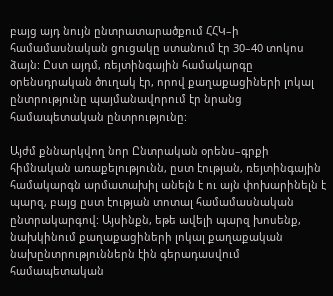բայց այդ նույն ընտրատարածքում ՀՀԿ–ի համամասնական ցուցակը ստանում էր 30–40 տոկոս ձայն: Ըստ այդմ, ռեյտինգային համակարգը օրենսդրական ծուղակ էր, որով քաղաքացիների լոկալ ընտրությունը պայմանավորում էր նրանց համապետական ընտրությունը:

Այժմ քննարկվող նոր Ընտրական օրենս–գրքի հիմնական առաքելությունն, ըստ էության, ռեյտինգային համակարգն արմատախիլ անելն է ու այն փոխարինելն է պարզ, բայց ըստ էության տոտալ համամասնական ընտրակարգով: Այսինքն, եթե ավելի պարզ խոսենք, նախկինում քաղաքացիների լոկալ քաղաքական նախընտրություններն էին գերադասվում համապետական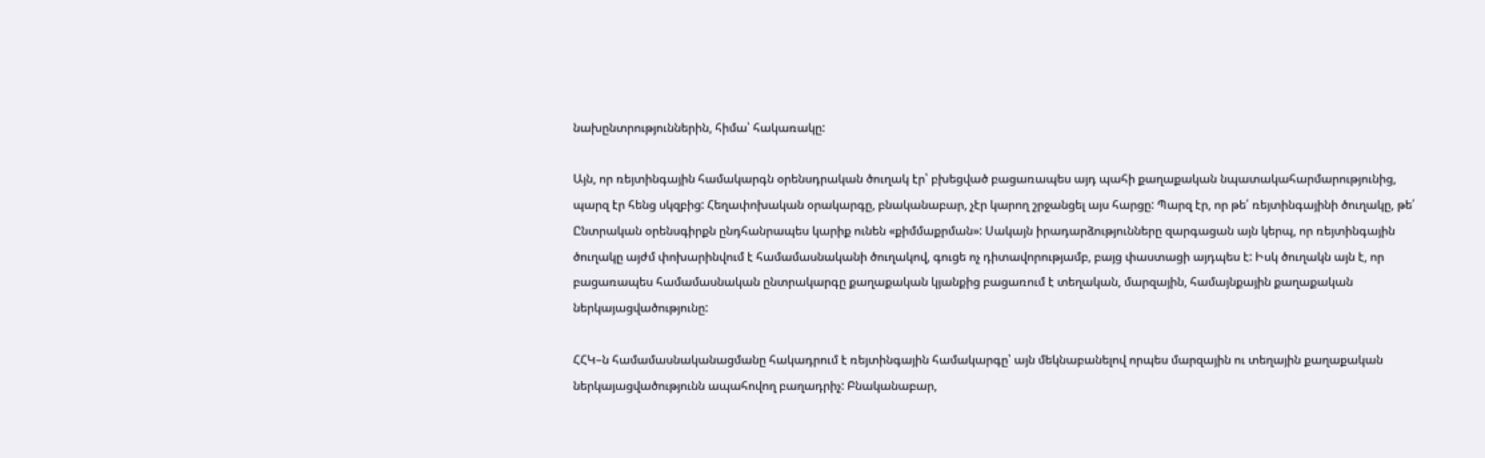նախընտրություններին, հիմա՝ հակառակը:

Այն, որ ռեյտինգային համակարգն օրենսդրական ծուղակ էր՝ բխեցված բացառապես այդ պահի քաղաքական նպատակահարմարությունից, պարզ էր հենց սկզբից: Հեղափոխական օրակարգը, բնականաբար, չէր կարող շրջանցել այս հարցը: Պարզ էր, որ թե՛ ռեյտինգայինի ծուղակը, թե՛ Ընտրական օրենսգիրքն ընդհանրապես կարիք ունեն «քիմմաքրման»: Սակայն իրադարձությունները զարգացան այն կերպ, որ ռեյտինգային ծուղակը այժմ փոխարինվում է համամասնականի ծուղակով, գուցե ոչ դիտավորությամբ, բայց փաստացի այդպես է: Իսկ ծուղակն այն է, որ բացառապես համամասնական ընտրակարգը քաղաքական կյանքից բացառում է տեղական, մարզային, համայնքային քաղաքական ներկայացվածությունը:

ՀՀԿ–ն համամասնականացմանը հակադրում է ռեյտինգային համակարգը՝ այն մեկնաբանելով որպես մարզային ու տեղային քաղաքական ներկայացվածությունն ապահովող բաղադրիչ: Բնականաբար,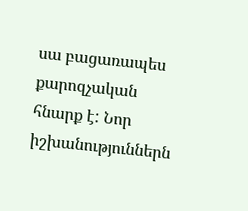սա բացառապես քարոզչական հնարք է: Նոր իշխանություններն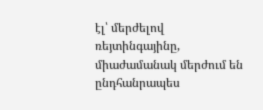էլ՝ մերժելով ռեյտինգայինը, միաժամանակ մերժում են ընդհանրապես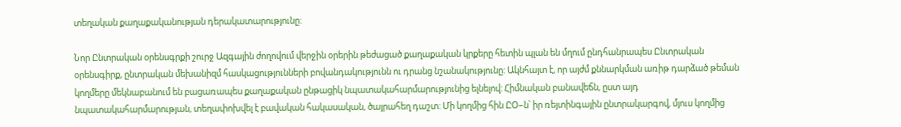տեղական քաղաքականության դերակատարությունը:

Նոր Ընտրական օրենսգրքի շուրջ Ազգային ժողովում վերջին օրերին թեժացած քաղաքական կրքերը հետին պլան են մղում ընդհանրապես Ընտրական օրենսգիրք, ընտրական մեխանիզմ հասկացությունների բովանդակությունն ու դրանց նշանակությունը: Ակնհայտ է, որ այժմ քննարկման առիթ դարձած թեման կողմերը մեկնաբանում են բացառապես քաղաքական ընթացիկ նպատակահարմարությունից ելնելով: Հիմնական բանավեճն, ըստ այդ նպատակահարմարության, տեղափոխվել է բավական հակասական, ծայրահեղ դաշտ: Մի կողմից հին ԸՕ–ն՝ իր ռեյտինգային ընտրակարգով, մյուս կողմից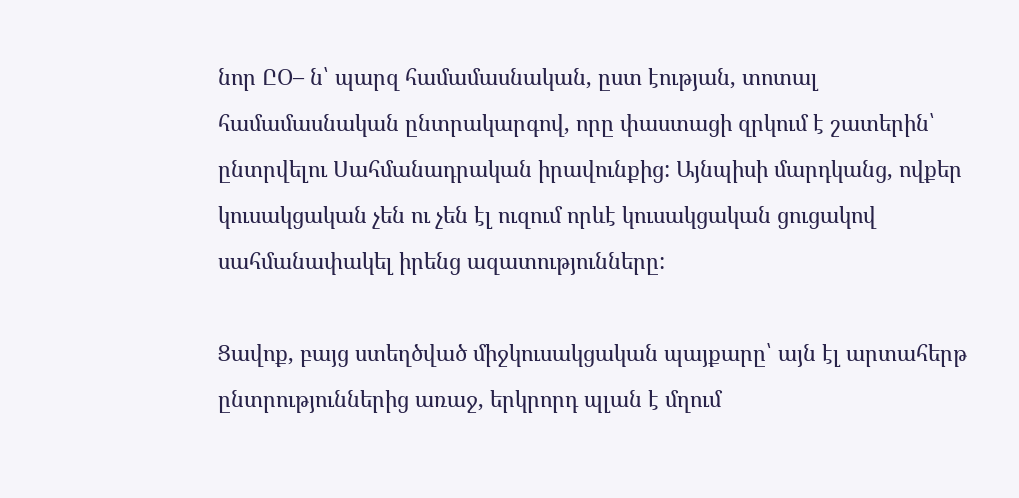նոր ԸՕ– ն՝ պարզ համամասնական, ըստ էության, տոտալ համամասնական ընտրակարգով, որը փաստացի զրկում է շատերին՝ ընտրվելու Սահմանադրական իրավունքից: Այնպիսի մարդկանց, ովքեր կուսակցական չեն ու չեն էլ ուզում որևէ կուսակցական ցուցակով սահմանափակել իրենց ազատությունները:

Ցավոք, բայց ստեղծված միջկուսակցական պայքարը՝ այն էլ արտահերթ ընտրություններից առաջ, երկրորդ պլան է մղում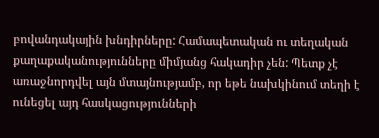բովանդակային խնդիրները: Համապետական ու տեղական քաղաքականությունները միմյանց հակադիր չեն: Պետք չէ առաջնորդվել այն մտայնությամբ, որ եթե նախկինում տեղի է ունեցել այդ հասկացությունների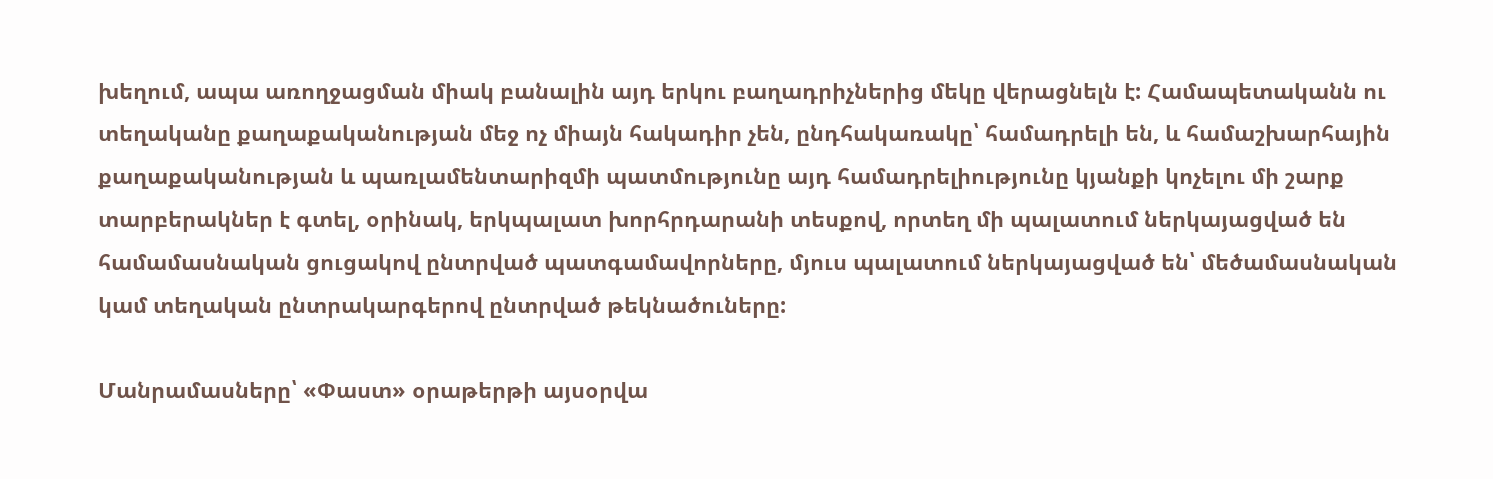խեղում, ապա առողջացման միակ բանալին այդ երկու բաղադրիչներից մեկը վերացնելն է: Համապետականն ու տեղականը քաղաքականության մեջ ոչ միայն հակադիր չեն, ընդհակառակը՝ համադրելի են, և համաշխարհային քաղաքականության և պառլամենտարիզմի պատմությունը այդ համադրելիությունը կյանքի կոչելու մի շարք տարբերակներ է գտել, օրինակ, երկպալատ խորհրդարանի տեսքով, որտեղ մի պալատում ներկայացված են համամասնական ցուցակով ընտրված պատգամավորները, մյուս պալատում ներկայացված են՝ մեծամասնական կամ տեղական ընտրակարգերով ընտրված թեկնածուները:

Մանրամասները՝ «Փաստ» օրաթերթի այսօրվա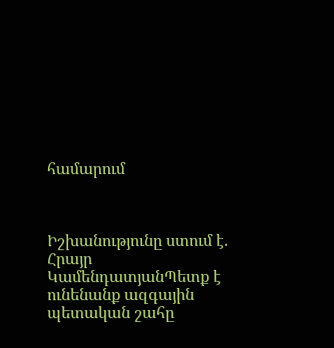համարում



Իշխանությունը ստում է. Հրայր ԿամենդատյանՊետք է ունենանք ազգային պետական շահը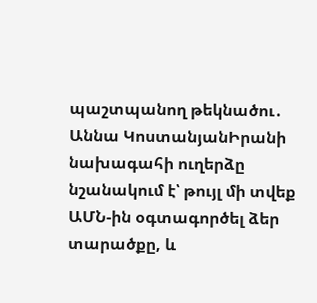պաշտպանող թեկնածու․ Աննա ԿոստանյանԻրանի նախագահի ուղերձը նշանակում է՝ թույլ մի տվեք ԱՄՆ-ին օգտագործել ձեր տարածքը, և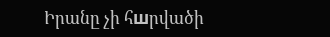Իրանը չի հшրվածի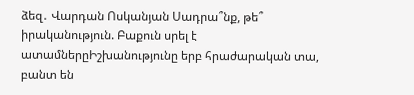ձեզ․ Վարդան Ոսկանյան Սադրա՞նք, թե՞ իրականություն. Բաքուն սրել է ատամներըԻշխանությունը երբ հրաժարական տա, բանտ են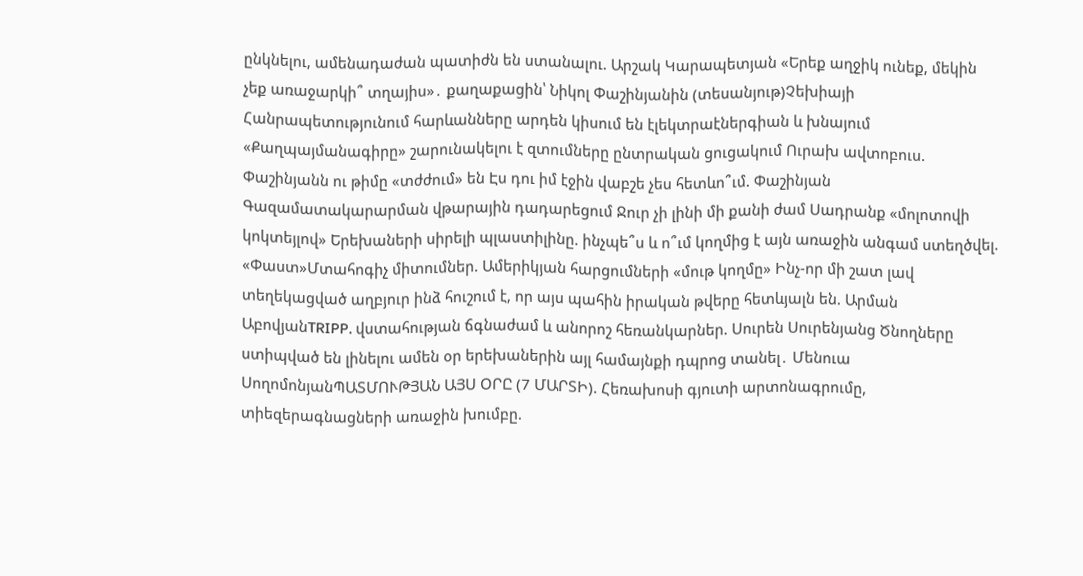ընկնելու, ամենադաժան պատիժն են ստանալու. Արշակ Կարապետյան «Երեք աղջիկ ունեք, մեկին չեք առաջարկի՞ տղայիս»․ քաղաքացին՝ Նիկոլ Փաշինյանին (տեսանյութ)Չեխիայի Հանրապետությունում հարևանները արդեն կիսում են էլեկտրաէներգիան և խնայում «Քաղպայմանագիրը» շարունակելու է զտումները ընտրական ցուցակում Ուրախ ավտոբուս. Փաշինյանն ու թիմը «տժժում» են Էս դու իմ էջին վաբշե չես հետևո՞ւմ. Փաշինյան Գազամատակարարման վթարային դադարեցում Ջուր չի լինի մի քանի ժամ Սադրանք «մոլոտովի կոկտեյլով» Երեխաների սիրելի պլաստիլինը. ինչպե՞ս և ո՞ւմ կողմից է այն առաջին անգամ ստեղծվել. «Փաստ»Մտահոգիչ միտումներ. Ամերիկյան հարցումների «մութ կողմը» Ինչ-որ մի շատ լավ տեղեկացված աղբյուր ինձ հուշում է, որ այս պահին իրական թվերը հետևյալն են. Արման ԱբովյանTRIPP. վստահության ճգնաժամ և անորոշ հեռանկարներ. Սուրեն Սուրենյանց Ծնողները ստիպված են լինելու ամեն օր երեխաներին այլ համայնքի դպրոց տանել․ Մենուա ՍողոմոնյանՊԱՏՄՈՒԹՅԱՆ ԱՅՍ ՕՐԸ (7 ՄԱՐՏԻ). Հեռախոսի գյուտի արտոնագրումը, տիեզերագնացների առաջին խումբը.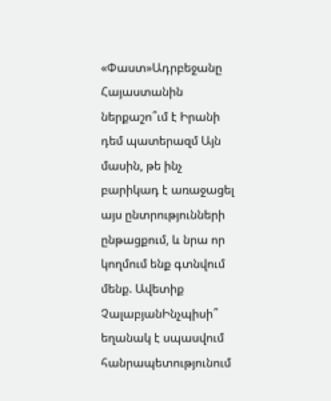«Փաստ»Ադրբեջանը Հայաստանին ներքաշո՞ւմ է Իրանի դեմ պատերազմ Այն մասին, թե ինչ բարիկադ է առաջացել այս ընտրությունների ընթացքում, և նրա որ կողմում ենք գտնվում մենք. Ավետիք ՉալաբյանԻնչպիսի՞ եղանակ է սպասվում հանրապետությունում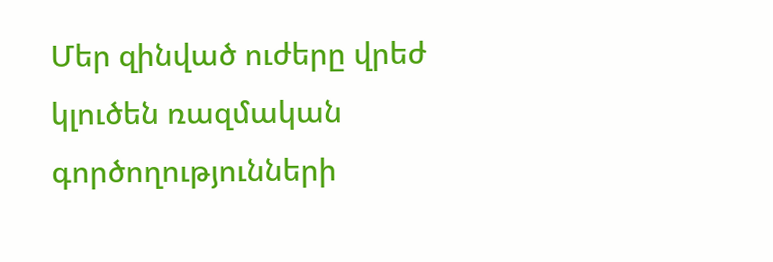Մեր զինված ուժերը վրեժ կլուծեն ռազմական գործողությունների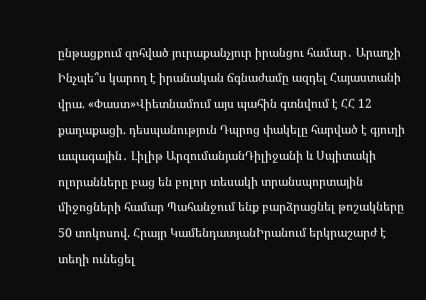ընթացքում զոհված յուրաքանչյուր իրանցու համար․ Արաղչի Ինչպե՞ս կարող է իրանական ճգնաժամը ազդել Հայաստանի վրա. «Փաստ»Վիետնամում այս պահին գտնվում է ՀՀ 12 քաղաքացի. դեսպանություն Դպրոց փակելը հարված է գյուղի ապագային․ Լիլիթ ԱրզումանյանԴիլիջանի և Սպիտակի ոլորանները բաց են բոլոր տեսակի տրանսպորտային միջոցների համար Պահանջում ենք բարձրացնել թոշակները 50 տոկոսով. Հրայր ԿամենդատյանԻրանում երկրաշարժ է տեղի ունեցել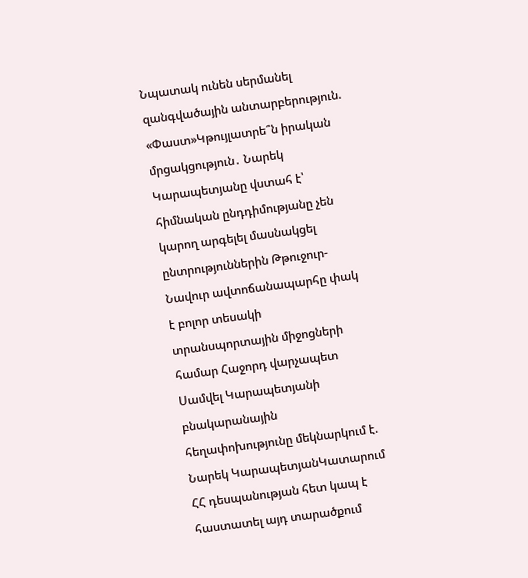Նպատակ ունեն սերմանել զանգվածային անտարբերություն. «Փաստ»Կթույլատրե՞ն իրական մրցակցություն․ Նարեկ Կարապետյանը վստահ է՝ հիմնական ընդդիմությանը չեն կարող արգելել մասնակցել ընտրություններին Թթուջուր-Նավուր ավտոճանապարհը փակ է բոլոր տեսակի տրանսպորտային միջոցների համար Հաջորդ վարչապետ Սամվել Կարապետյանի բնակարանային հեղափոխությունը մեկնարկում է. Նարեկ ԿարապետյանԿատարում ՀՀ դեսպանության հետ կապ է հաստատել այդ տարածքում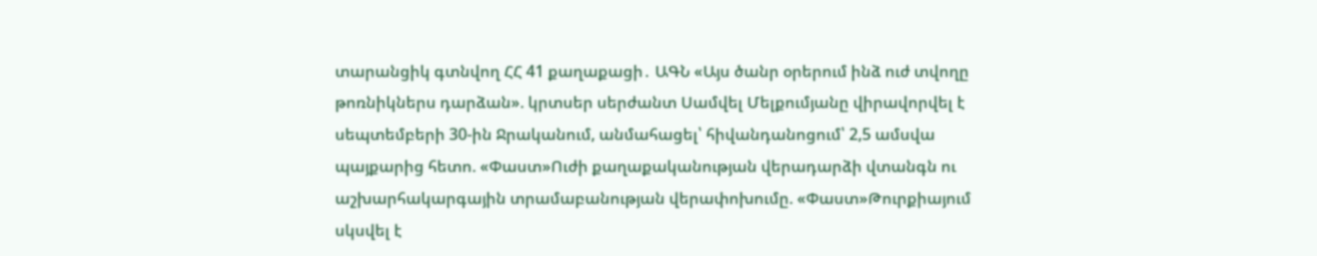տարանցիկ գտնվող ՀՀ 41 քաղաքացի․ ԱԳՆ «Այս ծանր օրերում ինձ ուժ տվողը թոռնիկներս դարձան». կրտսեր սերժանտ Սամվել Մելքումյանը վիրավորվել է սեպտեմբերի 30-ին Ջրականում, անմահացել՝ հիվանդանոցում՝ 2,5 ամսվա պայքարից հետո. «Փաստ»Ուժի քաղաքականության վերադարձի վտանգն ու աշխարհակարգային տրամաբանության վերափոխումը. «Փաստ»Թուրքիայում սկսվել է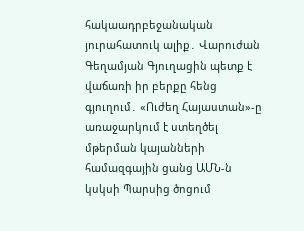հակաադրբեջանական յուրահատուկ ալիք․ Վարուժան Գեղամյան Գյուղացին պետք է վաճառի իր բերքը հենց գյուղում․ «Ուժեղ Հայաստան»-ը առաջարկում է ստեղծել մթերման կայանների համազգային ցանց ԱՄՆ-ն կսկսի Պարսից ծոցում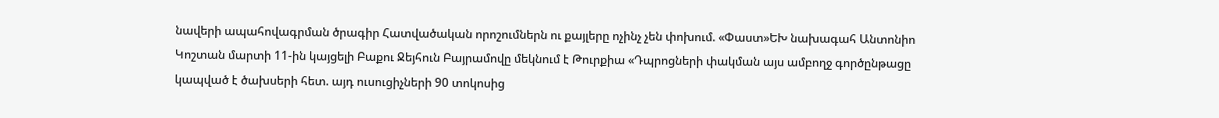նավերի ապահովագրման ծրագիր Հատվածական որոշումներն ու քայլերը ոչինչ չեն փոխում. «Փաստ»ԵԽ նախագահ Անտոնիո Կոշտան մարտի 11-ին կայցելի Բաքու Ջեյհուն Բայրամովը մեկնում է Թուրքիա «Դպրոցների փակման այս ամբողջ գործընթացը կապված է ծախսերի հետ. այդ ուսուցիչների 90 տոկոսից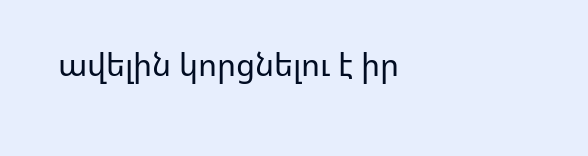ավելին կորցնելու է իր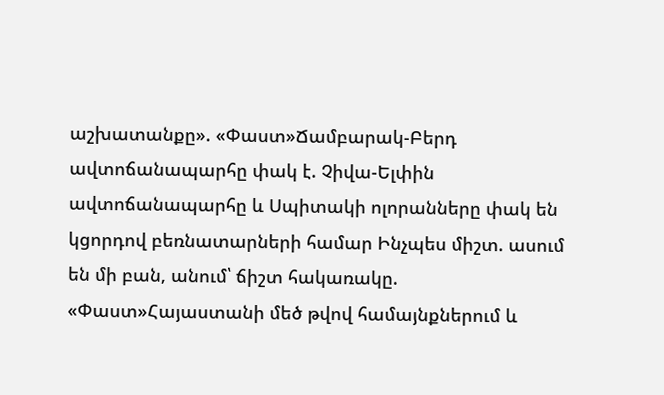աշխատանքը». «Փաստ»Ճամբարակ-Բերդ ավտոճանապարհը փակ է. Չիվա-Ելփին ավտոճանապարհը և Սպիտակի ոլորանները փակ են կցորդով բեռնատարների համար Ինչպես միշտ. ասում են մի բան, անում՝ ճիշտ հակառակը. «Փաստ»Հայաստանի մեծ թվով համայնքներում և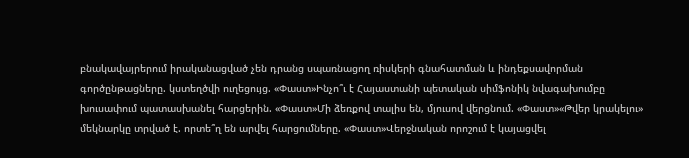բնակավայրերում իրականացված չեն դրանց սպառնացող ռիսկերի գնահատման և ինդեքսավորման գործընթացները. կստեղծվի ուղեցույց. «Փաստ»Ինչո՞ւ է Հայաստանի պետական սիմֆոնիկ նվագախումբը խուսափում պատասխանել հարցերին. «Փաստ»Մի ձեռքով տալիս են, մյուսով վերցնում. «Փաստ»«Թվեր կրակելու» մեկնարկը տրված է. որտե՞ղ են արվել հարցումները. «Փաստ»Վերջնական որոշում է կայացվել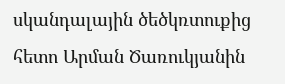սկանդալային ծեծկռտուքից հետո Արման Ծառուկյանին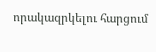որակազրկելու հարցում